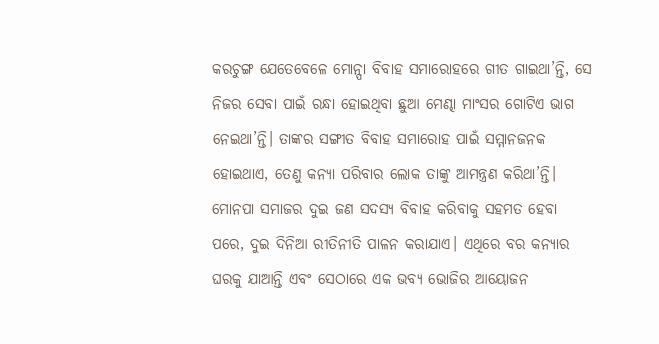କରଚୁଙ୍ଗ ଯେତେବେଳେ ମୋନ୍ପା ବିବାହ ସମାରୋହରେ ଗୀତ ଗାଇଥା’ନ୍ତି, ସେ ନିଜର ସେବା ପାଇଁ ରନ୍ଧା ହୋଇଥିବା ଛୁଆ ମେଣ୍ଢା ମାଂସର ଗୋଟିଏ ଭାଗ ନେଇଥା’ନ୍ତି। ତାଙ୍କର ସଙ୍ଗୀତ ବିବାହ ସମାରୋହ ପାଇଁ ସମ୍ମାନଜନକ ହୋଇଥାଏ, ତେଣୁ କନ୍ୟା ପରିବାର ଲୋକ ତାଙ୍କୁ ଆମନ୍ତ୍ରଣ କରିଥା’ନ୍ତି।
ମୋନପା ସମାଜର ଦୁଇ ଜଣ ସଦସ୍ୟ ବିବାହ କରିବାକୁ ସହମତ ହେବା ପରେ, ଦୁଇ ଦିନିଆ ରୀତିନୀତି ପାଳନ କରାଯାଏ। ଏଥିରେ ବର କନ୍ୟାର ଘରକୁ ଯାଆନ୍ତି ଏବଂ ସେଠାରେ ଏକ ଭବ୍ୟ ଭୋଜିର ଆୟୋଜନ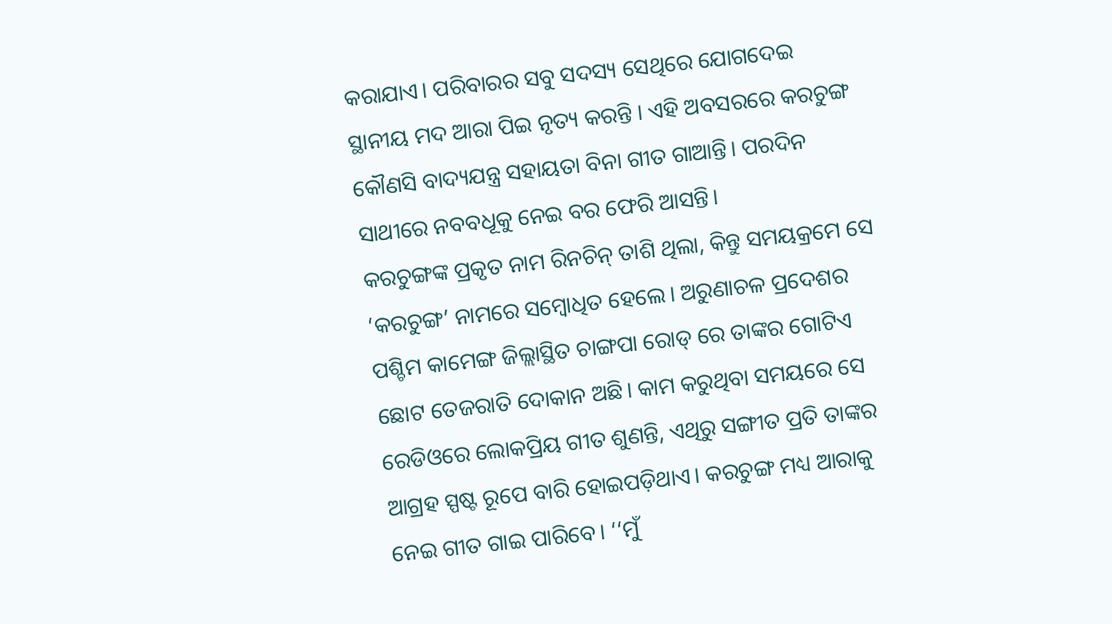କରାଯାଏ। ପରିବାରର ସବୁ ସଦସ୍ୟ ସେଥିରେ ଯୋଗଦେଇ ସ୍ଥାନୀୟ ମଦ ଆରା ପିଇ ନୃତ୍ୟ କରନ୍ତି । ଏହି ଅବସରରେ କରଚୁଙ୍ଗ କୌଣସି ବାଦ୍ୟଯନ୍ତ୍ର ସହାୟତା ବିନା ଗୀତ ଗାଆନ୍ତି। ପରଦିନ ସାଥୀରେ ନବବଧୂକୁ ନେଇ ବର ଫେରି ଆସନ୍ତି।
କରଚୁଙ୍ଗଙ୍କ ପ୍ରକୃତ ନାମ ରିନଚିନ୍ ତାଶି ଥିଲା, କିନ୍ତୁ ସମୟକ୍ରମେ ସେ ‘କରଚୁଙ୍ଗ’ ନାମରେ ସମ୍ବୋଧିତ ହେଲେ। ଅରୁଣାଚଳ ପ୍ରଦେଶର ପଶ୍ଚିମ କାମେଙ୍ଗ ଜିଲ୍ଲାସ୍ଥିତ ଚାଙ୍ଗପା ରୋଡ୍ ରେ ତାଙ୍କର ଗୋଟିଏ ଛୋଟ ତେଜରାତି ଦୋକାନ ଅଛି। କାମ କରୁଥିବା ସମୟରେ ସେ ରେଡିଓରେ ଲୋକପ୍ରିୟ ଗୀତ ଶୁଣନ୍ତି, ଏଥିରୁ ସଙ୍ଗୀତ ପ୍ରତି ତାଙ୍କର ଆଗ୍ରହ ସ୍ପଷ୍ଟ ରୂପେ ବାରି ହୋଇପଡ଼ିଥାଏ। କରଚୁଙ୍ଗ ମଧ୍ୟ ଆରାକୁ ନେଇ ଗୀତ ଗାଇ ପାରିବେ। ‘‘ମୁଁ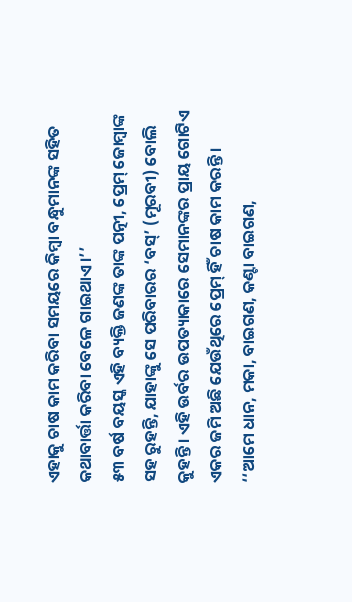ଏହାକୁ ଚାଷ କାମ କରିବା ସମୟରେ କିମ୍ବା ବନ୍ଧୁମାନଙ୍କ ସହିତ କଥାବାର୍ତ୍ତା କରିବା ବେଳେ ଗାଇଥାଏ।’’
୫୩ ବର୍ଷ ବୟସ୍କ ଏହି ବ୍ୟକ୍ତି ଜଣଙ୍କ ତାଙ୍କ ପତ୍ନୀ, ପ୍ରେମ୍ ଜୋମ୍ବାଙ୍କ ସହ ରୁହନ୍ତି, ଯାହାଙ୍କୁ ସେ ପରିବାରର ‘ବସ୍’ (ମୂରବୀ) ବୋଲି କୁହନ୍ତି। ଏହି ଉର୍ବର ଉପତ୍ୟାକାରେ ସେମାନଙ୍କର ପ୍ରାୟ ଗୋଟିଏ ଏକର ଜମି ଅଛି ଯେଉଁଥିରେ ପ୍ରେମ୍ ହିଁ ଚାଷ କାମ କରନ୍ତି। ‘‘ଆମେ ଧାନ, ମକା, ବାଇଗଣ, କଣ୍ଟା ବାଇଗଣ,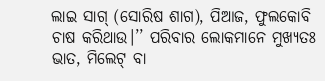ଲାଇ ସାଗ୍ (ସୋରିଷ ଶାଗ), ପିଆଜ, ଫୁଲକୋବି ଚାଷ କରିଥାଉ।’’ ପରିବାର ଲୋକମାନେ ମୁଖ୍ୟତଃ ଭାତ, ମିଲେଟ୍ ବା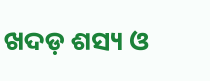ଖଦଡ଼ ଶସ୍ୟ ଓ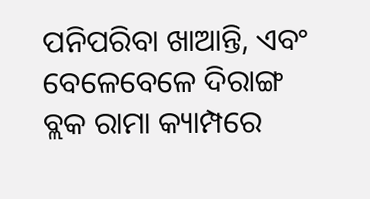ପନିପରିବା ଖାଆନ୍ତି, ଏବଂ ବେଳେବେଳେ ଦିରାଙ୍ଗ ବ୍ଲକ ରାମା କ୍ୟାମ୍ପରେ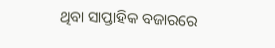ଥିବା ସାପ୍ତାହିକ ବଜାରରେ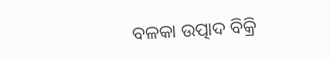ବଳକା ଉତ୍ପାଦ ବିକ୍ରି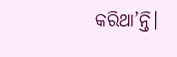କରିଥା’ନ୍ତି।